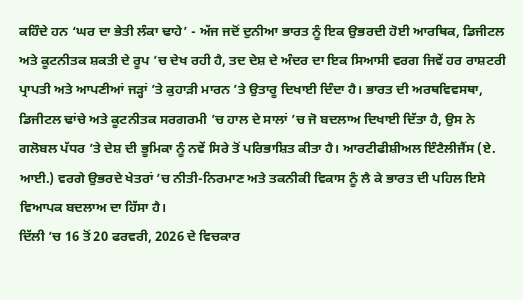ਕਹਿੰਦੇ ਹਨ ‘ਘਰ ਦਾ ਭੇਤੀ ਲੰਕਾ ਢਾਹੇ’ - ਅੱਜ ਜਦੋਂ ਦੁਨੀਆ ਭਾਰਤ ਨੂੰ ਇਕ ਉਭਰਦੀ ਹੋਈ ਆਰਥਿਕ, ਡਿਜੀਟਲ ਅਤੇ ਕੂਟਨੀਤਕ ਸ਼ਕਤੀ ਦੇ ਰੂਪ ’ਚ ਦੇਖ ਰਹੀ ਹੈ, ਤਦ ਦੇਸ਼ ਦੇ ਅੰਦਰ ਦਾ ਇਕ ਸਿਆਸੀ ਵਰਗ ਜਿਵੇਂ ਹਰ ਰਾਸ਼ਟਰੀ ਪ੍ਰਾਪਤੀ ਅਤੇ ਆਪਣੀਆਂ ਜੜ੍ਹਾਂ ’ਤੇ ਕੁਹਾੜੀ ਮਾਰਨ ’ਤੇ ਉਤਾਰੂ ਦਿਖਾਈ ਦਿੰਦਾ ਹੈ। ਭਾਰਤ ਦੀ ਅਰਥਵਿਵਸਥਾ, ਡਿਜੀਟਲ ਢਾਂਚੇ ਅਤੇ ਕੂਟਨੀਤਕ ਸਰਗਰਮੀ ’ਚ ਹਾਲ ਦੇ ਸਾਲਾਂ ’ਚ ਜੋ ਬਦਲਾਅ ਦਿਖਾਈ ਦਿੱਤਾ ਹੈ, ਉਸ ਨੇ ਗਲੋਬਲ ਪੱਧਰ ’ਤੇ ਦੇਸ਼ ਦੀ ਭੂਮਿਕਾ ਨੂੰ ਨਵੇਂ ਸਿਰੇ ਤੋਂ ਪਰਿਭਾਸ਼ਿਤ ਕੀਤਾ ਹੈ। ਆਰਟੀਫੀਸ਼ੀਅਲ ਇੰਟੈਲੀਜੈਂਸ (ਏ. ਆਈ.) ਵਰਗੇ ਉਭਰਦੇ ਖੇਤਰਾਂ ’ਚ ਨੀਤੀ-ਨਿਰਮਾਣ ਅਤੇ ਤਕਨੀਕੀ ਵਿਕਾਸ ਨੂੰ ਲੈ ਕੇ ਭਾਰਤ ਦੀ ਪਹਿਲ ਇਸੇ ਵਿਆਪਕ ਬਦਲਾਅ ਦਾ ਹਿੱਸਾ ਹੈ।
ਦਿੱਲੀ ’ਚ 16 ਤੋਂ 20 ਫਰਵਰੀ, 2026 ਦੇ ਵਿਚਕਾਰ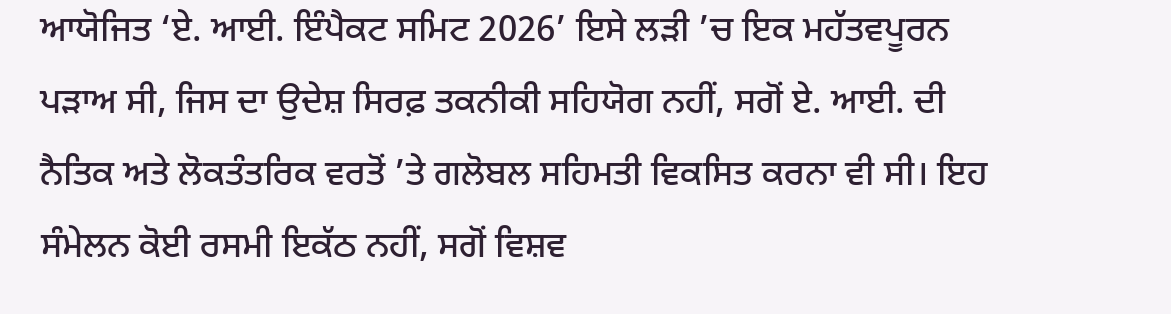ਆਯੋਜਿਤ ‘ਏ. ਆਈ. ਇੰਪੈਕਟ ਸਮਿਟ 2026’ ਇਸੇ ਲੜੀ ’ਚ ਇਕ ਮਹੱਤਵਪੂਰਨ ਪੜਾਅ ਸੀ, ਜਿਸ ਦਾ ਉਦੇਸ਼ ਸਿਰਫ਼ ਤਕਨੀਕੀ ਸਹਿਯੋਗ ਨਹੀਂ, ਸਗੋਂ ਏ. ਆਈ. ਦੀ ਨੈਤਿਕ ਅਤੇ ਲੋਕਤੰਤਰਿਕ ਵਰਤੋਂ ’ਤੇ ਗਲੋਬਲ ਸਹਿਮਤੀ ਵਿਕਸਿਤ ਕਰਨਾ ਵੀ ਸੀ। ਇਹ ਸੰਮੇਲਨ ਕੋਈ ਰਸਮੀ ਇਕੱਠ ਨਹੀਂ, ਸਗੋਂ ਵਿਸ਼ਵ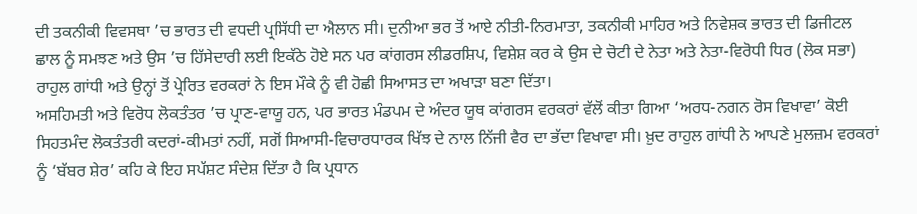ਦੀ ਤਕਨੀਕੀ ਵਿਵਸਥਾ ’ਚ ਭਾਰਤ ਦੀ ਵਧਦੀ ਪ੍ਰਸਿੱਧੀ ਦਾ ਐਲਾਨ ਸੀ। ਦੁਨੀਆ ਭਰ ਤੋਂ ਆਏ ਨੀਤੀ-ਨਿਰਮਾਤਾ, ਤਕਨੀਕੀ ਮਾਹਿਰ ਅਤੇ ਨਿਵੇਸ਼ਕ ਭਾਰਤ ਦੀ ਡਿਜੀਟਲ ਛਾਲ ਨੂੰ ਸਮਝਣ ਅਤੇ ਉਸ ’ਚ ਹਿੱਸੇਦਾਰੀ ਲਈ ਇਕੱਠੇ ਹੋਏ ਸਨ ਪਰ ਕਾਂਗਰਸ ਲੀਡਰਸ਼ਿਪ, ਵਿਸ਼ੇਸ਼ ਕਰ ਕੇ ਉਸ ਦੇ ਚੋਟੀ ਦੇ ਨੇਤਾ ਅਤੇ ਨੇਤਾ-ਵਿਰੋਧੀ ਧਿਰ (ਲੋਕ ਸਭਾ) ਰਾਹੁਲ ਗਾਂਧੀ ਅਤੇ ਉਨ੍ਹਾਂ ਤੋਂ ਪ੍ਰੇਰਿਤ ਵਰਕਰਾਂ ਨੇ ਇਸ ਮੌਕੇ ਨੂੰ ਵੀ ਹੋਛੀ ਸਿਆਸਤ ਦਾ ਅਖਾੜਾ ਬਣਾ ਦਿੱਤਾ।
ਅਸਹਿਮਤੀ ਅਤੇ ਵਿਰੋਧ ਲੋਕਤੰਤਰ ’ਚ ਪ੍ਰਾਣ-ਵਾਯੂ ਹਨ, ਪਰ ਭਾਰਤ ਮੰਡਪਮ ਦੇ ਅੰਦਰ ਯੂਥ ਕਾਂਗਰਸ ਵਰਕਰਾਂ ਵੱਲੋਂ ਕੀਤਾ ਗਿਆ ‘ਅਰਧ-ਨਗਨ ਰੋਸ ਵਿਖਾਵਾ’ ਕੋਈ ਸਿਹਤਮੰਦ ਲੋਕਤੰਤਰੀ ਕਦਰਾਂ-ਕੀਮਤਾਂ ਨਹੀਂ, ਸਗੋਂ ਸਿਆਸੀ-ਵਿਚਾਰਧਾਰਕ ਖਿੱਝ ਦੇ ਨਾਲ ਨਿੱਜੀ ਵੈਰ ਦਾ ਭੱਦਾ ਵਿਖਾਵਾ ਸੀ। ਖ਼ੁਦ ਰਾਹੁਲ ਗਾਂਧੀ ਨੇ ਆਪਣੇ ਮੁਲਜ਼ਮ ਵਰਕਰਾਂ ਨੂੰ ‘ਬੱਬਰ ਸ਼ੇਰ’ ਕਹਿ ਕੇ ਇਹ ਸਪੱਸ਼ਟ ਸੰਦੇਸ਼ ਦਿੱਤਾ ਹੈ ਕਿ ਪ੍ਰਧਾਨ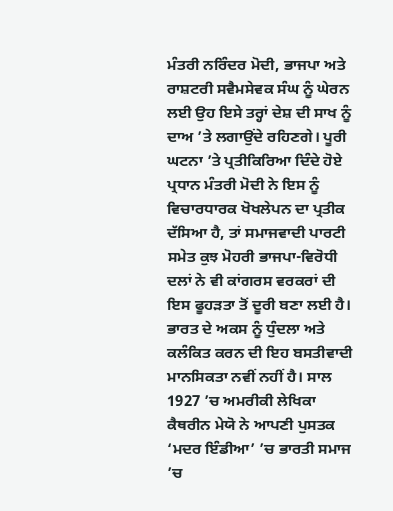ਮੰਤਰੀ ਨਰਿੰਦਰ ਮੋਦੀ, ਭਾਜਪਾ ਅਤੇ ਰਾਸ਼ਟਰੀ ਸਵੈਮਸੇਵਕ ਸੰਘ ਨੂੰ ਘੇਰਨ ਲਈ ਉਹ ਇਸੇ ਤਰ੍ਹਾਂ ਦੇਸ਼ ਦੀ ਸਾਖ ਨੂੰ ਦਾਅ ’ਤੇ ਲਗਾਉਂਦੇ ਰਹਿਣਗੇ। ਪੂਰੀ ਘਟਨਾ ’ਤੇ ਪ੍ਰਤੀਕਿਰਿਆ ਦਿੰਦੇ ਹੋਏ ਪ੍ਰਧਾਨ ਮੰਤਰੀ ਮੋਦੀ ਨੇ ਇਸ ਨੂੰ ਵਿਚਾਰਧਾਰਕ ਖੋਖਲੇਪਨ ਦਾ ਪ੍ਰਤੀਕ ਦੱਸਿਆ ਹੈ, ਤਾਂ ਸਮਾਜਵਾਦੀ ਪਾਰਟੀ ਸਮੇਤ ਕੁਝ ਮੋਹਰੀ ਭਾਜਪਾ-ਵਿਰੋਧੀ ਦਲਾਂ ਨੇ ਵੀ ਕਾਂਗਰਸ ਵਰਕਰਾਂ ਦੀ ਇਸ ਫੂਹੜਤਾ ਤੋਂ ਦੂਰੀ ਬਣਾ ਲਈ ਹੈ।
ਭਾਰਤ ਦੇ ਅਕਸ ਨੂੰ ਧੁੰਦਲਾ ਅਤੇ ਕਲੰਕਿਤ ਕਰਨ ਦੀ ਇਹ ਬਸਤੀਵਾਦੀ ਮਾਨਸਿਕਤਾ ਨਵੀਂ ਨਹੀਂ ਹੈ। ਸਾਲ 1927 ’ਚ ਅਮਰੀਕੀ ਲੇਖਿਕਾ ਕੈਥਰੀਨ ਮੇਯੋ ਨੇ ਆਪਣੀ ਪੁਸਤਕ ‘ਮਦਰ ਇੰਡੀਆ’ ’ਚ ਭਾਰਤੀ ਸਮਾਜ ’ਚ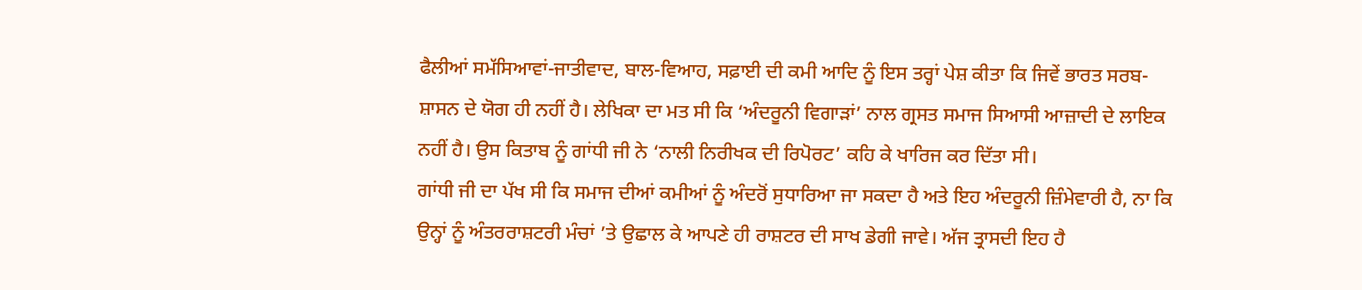ਫੈਲੀਆਂ ਸਮੱਸਿਆਵਾਂ-ਜਾਤੀਵਾਦ, ਬਾਲ-ਵਿਆਹ, ਸਫ਼ਾਈ ਦੀ ਕਮੀ ਆਦਿ ਨੂੰ ਇਸ ਤਰ੍ਹਾਂ ਪੇਸ਼ ਕੀਤਾ ਕਿ ਜਿਵੇਂ ਭਾਰਤ ਸਰਬ-ਸ਼ਾਸਨ ਦੇ ਯੋਗ ਹੀ ਨਹੀਂ ਹੈ। ਲੇਖਿਕਾ ਦਾ ਮਤ ਸੀ ਕਿ ‘ਅੰਦਰੂਨੀ ਵਿਗਾੜਾਂ’ ਨਾਲ ਗ੍ਰਸਤ ਸਮਾਜ ਸਿਆਸੀ ਆਜ਼ਾਦੀ ਦੇ ਲਾਇਕ ਨਹੀਂ ਹੈ। ਉਸ ਕਿਤਾਬ ਨੂੰ ਗਾਂਧੀ ਜੀ ਨੇ ‘ਨਾਲੀ ਨਿਰੀਖਕ ਦੀ ਰਿਪੋਰਟ’ ਕਹਿ ਕੇ ਖਾਰਿਜ ਕਰ ਦਿੱਤਾ ਸੀ।
ਗਾਂਧੀ ਜੀ ਦਾ ਪੱਖ ਸੀ ਕਿ ਸਮਾਜ ਦੀਆਂ ਕਮੀਆਂ ਨੂੰ ਅੰਦਰੋਂ ਸੁਧਾਰਿਆ ਜਾ ਸਕਦਾ ਹੈ ਅਤੇ ਇਹ ਅੰਦਰੂਨੀ ਜ਼ਿੰਮੇਵਾਰੀ ਹੈ, ਨਾ ਕਿ ਉਨ੍ਹਾਂ ਨੂੰ ਅੰਤਰਰਾਸ਼ਟਰੀ ਮੰਚਾਂ ’ਤੇ ਉਛਾਲ ਕੇ ਆਪਣੇ ਹੀ ਰਾਸ਼ਟਰ ਦੀ ਸਾਖ ਡੇਗੀ ਜਾਵੇ। ਅੱਜ ਤ੍ਰਾਸਦੀ ਇਹ ਹੈ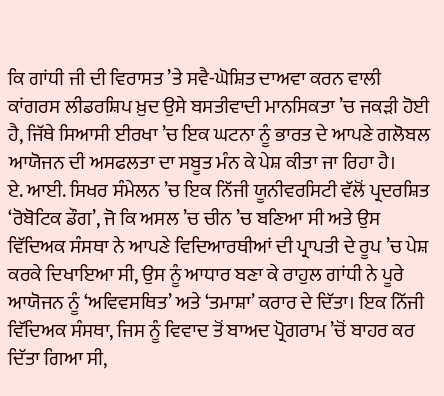ਕਿ ਗਾਂਧੀ ਜੀ ਦੀ ਵਿਰਾਸਤ ’ਤੇ ਸਵੈ-ਘੋਸ਼ਿਤ ਦਾਅਵਾ ਕਰਨ ਵਾਲੀ ਕਾਂਗਰਸ ਲੀਡਰਸ਼ਿਪ ਖ਼ੁਦ ਉਸੇ ਬਸਤੀਵਾਦੀ ਮਾਨਸਿਕਤਾ ’ਚ ਜਕੜੀ ਹੋਈ ਹੈ, ਜਿੱਥੇ ਸਿਆਸੀ ਈਰਖਾ ’ਚ ਇਕ ਘਟਨਾ ਨੂੰ ਭਾਰਤ ਦੇ ਆਪਣੇ ਗਲੋਬਲ ਆਯੋਜਨ ਦੀ ਅਸਫਲਤਾ ਦਾ ਸਬੂਤ ਮੰਨ ਕੇ ਪੇਸ਼ ਕੀਤਾ ਜਾ ਰਿਹਾ ਹੈ।
ਏ. ਆਈ. ਸਿਖਰ ਸੰਮੇਲਨ ’ਚ ਇਕ ਨਿੱਜੀ ਯੂਨੀਵਰਸਿਟੀ ਵੱਲੋਂ ਪ੍ਰਦਰਸ਼ਿਤ ‘ਰੋਬੋਟਿਕ ਡੌਗ’, ਜੋ ਕਿ ਅਸਲ ’ਚ ਚੀਨ ’ਚ ਬਣਿਆ ਸੀ ਅਤੇ ਉਸ ਵਿੱਦਿਅਕ ਸੰਸਥਾ ਨੇ ਆਪਣੇ ਵਿਦਿਆਰਥੀਆਂ ਦੀ ਪ੍ਰਾਪਤੀ ਦੇ ਰੂਪ ’ਚ ਪੇਸ਼ ਕਰਕੇ ਦਿਖਾਇਆ ਸੀ, ਉਸ ਨੂੰ ਆਧਾਰ ਬਣਾ ਕੇ ਰਾਹੁਲ ਗਾਂਧੀ ਨੇ ਪੂਰੇ ਆਯੋਜਨ ਨੂੰ ‘ਅਵਿਵਸਥਿਤ’ ਅਤੇ ‘ਤਮਾਸ਼ਾ’ ਕਰਾਰ ਦੇ ਦਿੱਤਾ। ਇਕ ਨਿੱਜੀ ਵਿੱਦਿਅਕ ਸੰਸਥਾ, ਜਿਸ ਨੂੰ ਵਿਵਾਦ ਤੋਂ ਬਾਅਦ ਪ੍ਰੋਗਰਾਮ ’ਚੋਂ ਬਾਹਰ ਕਰ ਦਿੱਤਾ ਗਿਆ ਸੀ,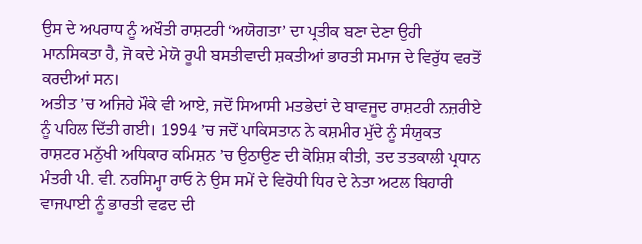ਉਸ ਦੇ ਅਪਰਾਧ ਨੂੰ ਅਖੌਤੀ ਰਾਸ਼ਟਰੀ ‘ਅਯੋਗਤਾ’ ਦਾ ਪ੍ਰਤੀਕ ਬਣਾ ਦੇਣਾ ਉਹੀ ਮਾਨਸਿਕਤਾ ਹੈ, ਜੋ ਕਦੇ ਮੇਯੋ ਰੂਪੀ ਬਸਤੀਵਾਦੀ ਸ਼ਕਤੀਆਂ ਭਾਰਤੀ ਸਮਾਜ ਦੇ ਵਿਰੁੱਧ ਵਰਤੋਂ ਕਰਦੀਆਂ ਸਨ।
ਅਤੀਤ ’ਚ ਅਜਿਹੇ ਮੌਕੇ ਵੀ ਆਏ, ਜਦੋਂ ਸਿਆਸੀ ਮਤਭੇਦਾਂ ਦੇ ਬਾਵਜੂਦ ਰਾਸ਼ਟਰੀ ਨਜ਼ਰੀਏ ਨੂੰ ਪਹਿਲ ਦਿੱਤੀ ਗਈ। 1994 ’ਚ ਜਦੋਂ ਪਾਕਿਸਤਾਨ ਨੇ ਕਸ਼ਮੀਰ ਮੁੱਦੇ ਨੂੰ ਸੰਯੁਕਤ ਰਾਸ਼ਟਰ ਮਨੁੱਖੀ ਅਧਿਕਾਰ ਕਮਿਸ਼ਨ ’ਚ ਉਠਾਉਣ ਦੀ ਕੋਸ਼ਿਸ਼ ਕੀਤੀ, ਤਦ ਤਤਕਾਲੀ ਪ੍ਰਧਾਨ ਮੰਤਰੀ ਪੀ. ਵੀ. ਨਰਸਿਮ੍ਹਾ ਰਾਓ ਨੇ ਉਸ ਸਮੇਂ ਦੇ ਵਿਰੋਧੀ ਧਿਰ ਦੇ ਨੇਤਾ ਅਟਲ ਬਿਹਾਰੀ ਵਾਜਪਾਈ ਨੂੰ ਭਾਰਤੀ ਵਫਦ ਦੀ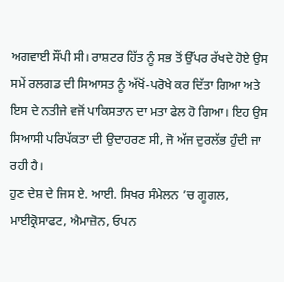ਅਗਵਾਈ ਸੌਂਪੀ ਸੀ। ਰਾਸ਼ਟਰ ਹਿੱਤ ਨੂੰ ਸਭ ਤੋਂ ਉੱਪਰ ਰੱਖਦੇ ਹੋਏ ਉਸ ਸਮੇਂ ਰਲਗਡ ਦੀ ਸਿਆਸਤ ਨੂੰ ਅੱਖੋਂ-ਪਰੋਖੇ ਕਰ ਦਿੱਤਾ ਗਿਆ ਅਤੇ ਇਸ ਦੇ ਨਤੀਜੇ ਵਜੋਂ ਪਾਕਿਸਤਾਨ ਦਾ ਮਤਾ ਫੇਲ ਹੋ ਗਿਆ। ਇਹ ਉਸ ਸਿਆਸੀ ਪਰਿਪੱਕਤਾ ਦੀ ਉਦਾਹਰਣ ਸੀ, ਜੋ ਅੱਜ ਦੁਰਲੱਭ ਹੁੰਦੀ ਜਾ ਰਹੀ ਹੈ।
ਹੁਣ ਦੇਸ਼ ਦੇ ਜਿਸ ਏ. ਆਈ. ਸਿਖਰ ਸੰਮੇਲਨ ’ਚ ਗੂਗਲ, ਮਾਈਕ੍ਰੋਸਾਫਟ, ਐਮਾਜ਼ੋਨ, ਓਪਨ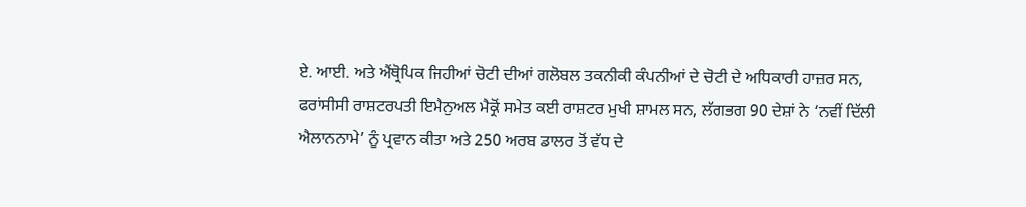ਏ. ਆਈ. ਅਤੇ ਐਂਥ੍ਰੋਪਿਕ ਜਿਹੀਆਂ ਚੋਟੀ ਦੀਆਂ ਗਲੋਬਲ ਤਕਨੀਕੀ ਕੰਪਨੀਆਂ ਦੇ ਚੋਟੀ ਦੇ ਅਧਿਕਾਰੀ ਹਾਜ਼ਰ ਸਨ, ਫਰਾਂਸੀਸੀ ਰਾਸ਼ਟਰਪਤੀ ਇਮੈਨੁਅਲ ਮੈਕ੍ਰੋਂ ਸਮੇਤ ਕਈ ਰਾਸ਼ਟਰ ਮੁਖੀ ਸ਼ਾਮਲ ਸਨ, ਲੱਗਭਗ 90 ਦੇਸ਼ਾਂ ਨੇ ‘ਨਵੀਂ ਦਿੱਲੀ ਐਲਾਨਨਾਮੇ’ ਨੂੰ ਪ੍ਰਵਾਨ ਕੀਤਾ ਅਤੇ 250 ਅਰਬ ਡਾਲਰ ਤੋਂ ਵੱਧ ਦੇ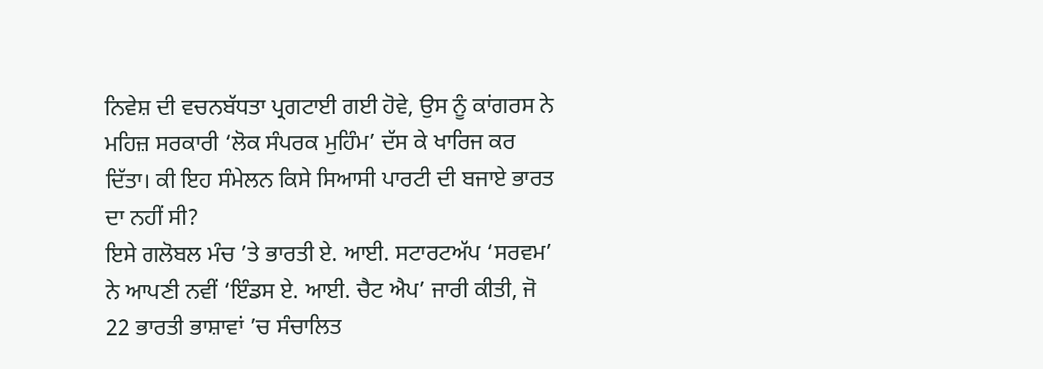ਨਿਵੇਸ਼ ਦੀ ਵਚਨਬੱਧਤਾ ਪ੍ਰਗਟਾਈ ਗਈ ਹੋਵੇ, ਉਸ ਨੂੰ ਕਾਂਗਰਸ ਨੇ ਮਹਿਜ਼ ਸਰਕਾਰੀ ‘ਲੋਕ ਸੰਪਰਕ ਮੁਹਿੰਮ’ ਦੱਸ ਕੇ ਖਾਰਿਜ ਕਰ ਦਿੱਤਾ। ਕੀ ਇਹ ਸੰਮੇਲਨ ਕਿਸੇ ਸਿਆਸੀ ਪਾਰਟੀ ਦੀ ਬਜਾਏ ਭਾਰਤ ਦਾ ਨਹੀਂ ਸੀ?
ਇਸੇ ਗਲੋਬਲ ਮੰਚ ’ਤੇ ਭਾਰਤੀ ਏ. ਆਈ. ਸਟਾਰਟਅੱਪ ‘ਸਰਵਮ’ ਨੇ ਆਪਣੀ ਨਵੀਂ ‘ਇੰਡਸ ਏ. ਆਈ. ਚੈਟ ਐਪ’ ਜਾਰੀ ਕੀਤੀ, ਜੋ 22 ਭਾਰਤੀ ਭਾਸ਼ਾਵਾਂ ’ਚ ਸੰਚਾਲਿਤ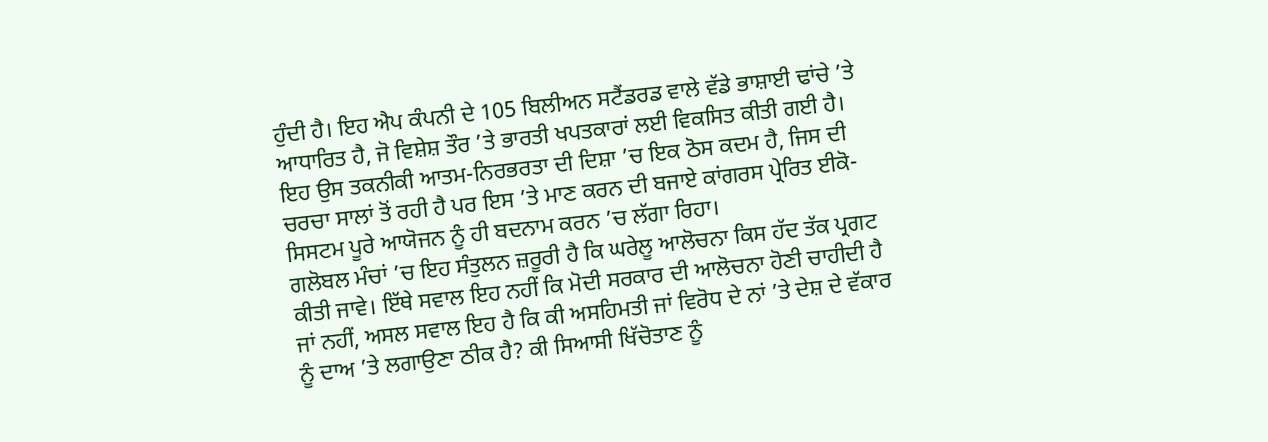ਹੁੰਦੀ ਹੈ। ਇਹ ਐਪ ਕੰਪਨੀ ਦੇ 105 ਬਿਲੀਅਨ ਸਟੈਂਡਰਡ ਵਾਲੇ ਵੱਡੇ ਭਾਸ਼ਾਈ ਢਾਂਚੇ ’ਤੇ ਆਧਾਰਿਤ ਹੈ, ਜੋ ਵਿਸ਼ੇਸ਼ ਤੌਰ ’ਤੇ ਭਾਰਤੀ ਖਪਤਕਾਰਾਂ ਲਈ ਵਿਕਸਿਤ ਕੀਤੀ ਗਈ ਹੈ। ਇਹ ਉਸ ਤਕਨੀਕੀ ਆਤਮ-ਨਿਰਭਰਤਾ ਦੀ ਦਿਸ਼ਾ ’ਚ ਇਕ ਠੋਸ ਕਦਮ ਹੈ, ਜਿਸ ਦੀ ਚਰਚਾ ਸਾਲਾਂ ਤੋਂ ਰਹੀ ਹੈ ਪਰ ਇਸ ’ਤੇ ਮਾਣ ਕਰਨ ਦੀ ਬਜਾਏ ਕਾਂਗਰਸ ਪ੍ਰੇਰਿਤ ਈਕੋ-ਸਿਸਟਮ ਪੂਰੇ ਆਯੋਜਨ ਨੂੰ ਹੀ ਬਦਨਾਮ ਕਰਨ ’ਚ ਲੱਗਾ ਰਿਹਾ।
ਗਲੋਬਲ ਮੰਚਾਂ ’ਚ ਇਹ ਸੰਤੁਲਨ ਜ਼ਰੂਰੀ ਹੈ ਕਿ ਘਰੇਲੂ ਆਲੋਚਨਾ ਕਿਸ ਹੱਦ ਤੱਕ ਪ੍ਰਗਟ ਕੀਤੀ ਜਾਵੇ। ਇੱਥੇ ਸਵਾਲ ਇਹ ਨਹੀਂ ਕਿ ਮੋਦੀ ਸਰਕਾਰ ਦੀ ਆਲੋਚਨਾ ਹੋਣੀ ਚਾਹੀਦੀ ਹੈ ਜਾਂ ਨਹੀਂ, ਅਸਲ ਸਵਾਲ ਇਹ ਹੈ ਕਿ ਕੀ ਅਸਹਿਮਤੀ ਜਾਂ ਵਿਰੋਧ ਦੇ ਨਾਂ ’ਤੇ ਦੇਸ਼ ਦੇ ਵੱਕਾਰ ਨੂੰ ਦਾਅ ’ਤੇ ਲਗਾਉਣਾ ਠੀਕ ਹੈ? ਕੀ ਸਿਆਸੀ ਖਿੱਚੋਤਾਣ ਨੂੰ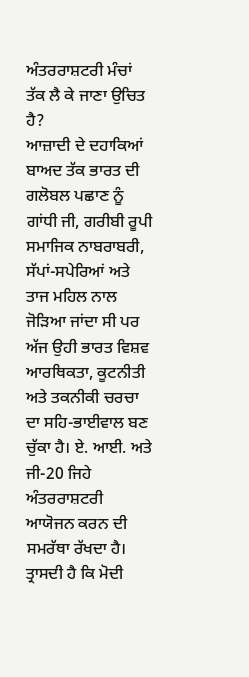ਅੰਤਰਰਾਸ਼ਟਰੀ ਮੰਚਾਂ ਤੱਕ ਲੈ ਕੇ ਜਾਣਾ ਉਚਿਤ ਹੈ?
ਆਜ਼ਾਦੀ ਦੇ ਦਹਾਕਿਆਂ ਬਾਅਦ ਤੱਕ ਭਾਰਤ ਦੀ ਗਲੋਬਲ ਪਛਾਣ ਨੂੰ ਗਾਂਧੀ ਜੀ, ਗਰੀਬੀ ਰੂਪੀ ਸਮਾਜਿਕ ਨਾਬਰਾਬਰੀ, ਸੱਪਾਂ-ਸਪੇਰਿਆਂ ਅਤੇ ਤਾਜ ਮਹਿਲ ਨਾਲ ਜੋੜਿਆ ਜਾਂਦਾ ਸੀ ਪਰ ਅੱਜ ਉਹੀ ਭਾਰਤ ਵਿਸ਼ਵ ਆਰਥਿਕਤਾ, ਕੂਟਨੀਤੀ ਅਤੇ ਤਕਨੀਕੀ ਚਰਚਾ ਦਾ ਸਹਿ-ਭਾਈਵਾਲ ਬਣ ਚੁੱਕਾ ਹੈ। ਏ. ਆਈ. ਅਤੇ ਜੀ-20 ਜਿਹੇ ਅੰਤਰਰਾਸ਼ਟਰੀ ਆਯੋਜਨ ਕਰਨ ਦੀ ਸਮਰੱਥਾ ਰੱਖਦਾ ਹੈ। ਤ੍ਰਾਸਦੀ ਹੈ ਕਿ ਮੋਦੀ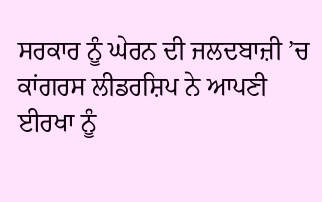ਸਰਕਾਰ ਨੂੰ ਘੇਰਨ ਦੀ ਜਲਦਬਾਜ਼ੀ ’ਚ ਕਾਂਗਰਸ ਲੀਡਰਸ਼ਿਪ ਨੇ ਆਪਣੀ ਈਰਖਾ ਨੂੰ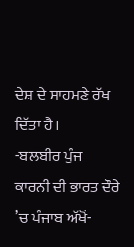ਦੇਸ਼ ਦੇ ਸਾਹਮਣੇ ਰੱਖ ਦਿੱਤਾ ਹੈ।
-ਬਲਬੀਰ ਪੁੰਜ
ਕਾਰਨੀ ਦੀ ਭਾਰਤ ਦੌਰੇ ’ਚ ਪੰਜਾਬ ਅੱਖੋਂ-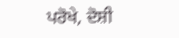ਪਰੋਖੇ, ਦੋਸ਼ੀ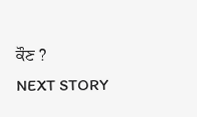ਕੌਣ ?
NEXT STORY